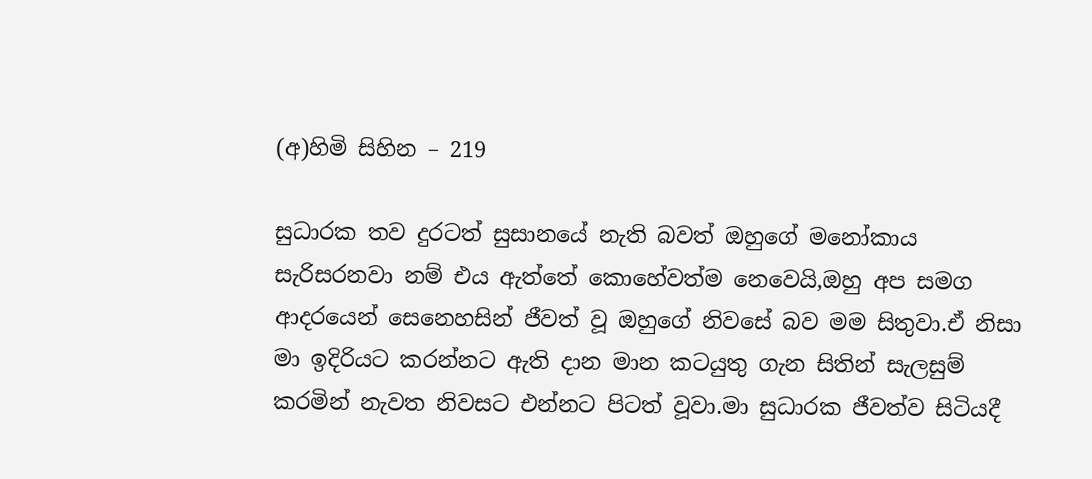(අ)හිමි සිහින – 219

සුධාරක තව දුරටත් සුසානයේ නැති බවත් ඔහුගේ මනෝකාය සැරිසරනවා නම් එය ඇත්තේ කොහේවත්ම නෙවෙයි,ඔහු අප සමග ආදරයෙන් සෙනෙහසින් ජීවත් වූ ඔහුගේ නිවසේ බව මම සිතුවා.ඒ නිසා මා ඉදිරියට කරන්නට ඇති දාන මාන කටයුතු ගැන සිතින් සැලසුම් කරමින් නැවත නිවසට එන්නට පිටත් වූවා.මා සුධාරක ජීවත්ව සිටියදී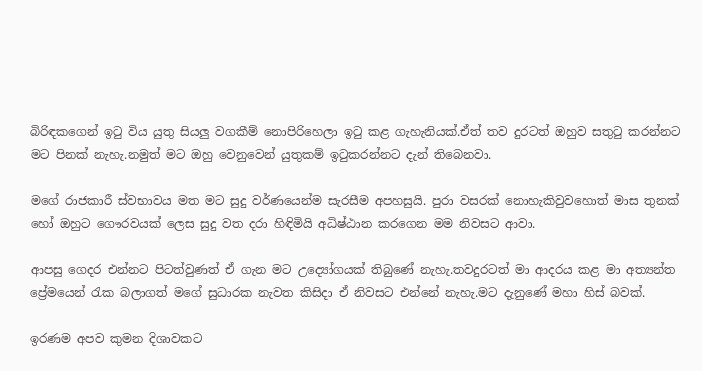බිරිඳකගෙන් ඉටු විය යුතු සියලු වගකීම් නොපිරිහෙලා ඉටු කළ ගැහැනියක්.ඒත් තව දුරටත් ඔහුව සතුටු කරන්නට මට පිනක් නැහැ.නමුත් මට ඔහු වෙනුවෙන් යුතුකම් ඉටුකරන්නට දැන් තිබෙනවා.

මගේ රාජකාරී ස්වභාවය මත මට සුදු වර්ණයෙන්ම සැරසීම අපහසුයි. පුරා වසරක් නොහැකිවුවහොත් මාස තුනක් හෝ ඔහුට ගෞරවයක් ලෙස සුදු වත දරා හිඳිමියි අධිෂ්ඨාන කරගෙන මම නිවසට ආවා.

ආපසු ගෙදර එන්නට පිටත්වුණත් ඒ ගැන මට උද්‍යෝගයක් තිබුණේ නැහැ.තවදුරටත් මා ආදරය කළ මා අත්‍යන්ත ප්‍රේමයෙන් රැක බලාගත් මගේ සුධාරක නැවත කිසිදා ඒ නිවසට එන්නේ නැහැ.මට දැනුණේ මහා හිස් බවක්.

ඉරණම අපව කුමන දිශාවකට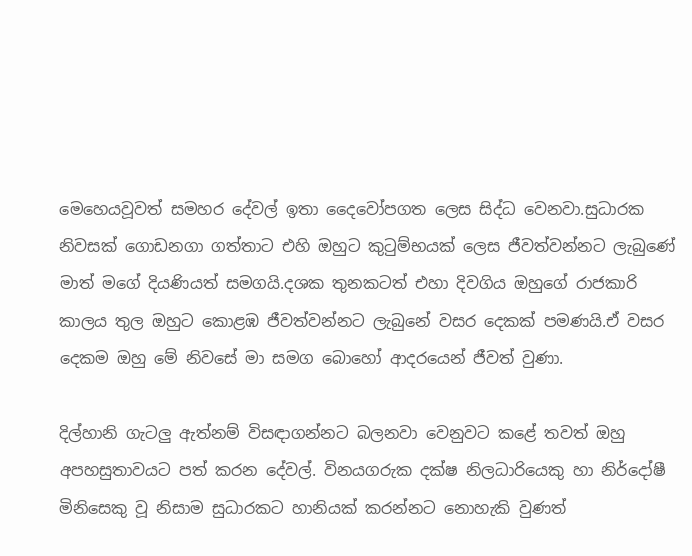මෙහෙයවූවත් සමහර දේවල් ඉතා දෛවෝපගත ලෙස සිද්ධ වෙනවා.සුධාරක නිවසක් ගොඩනගා ගත්තාට එහි ඔහුට කුටුම්භයක් ලෙස ජීවත්වන්නට ලැබුණේ මාත් මගේ දියණියත් සමගයි.දශක තුනකටත් එහා දිවගිය ඔහුගේ රාජකාරි කාලය තුල ඔහුට කොළඹ ජීවත්වන්නට ලැබුනේ වසර දෙකක් පමණයි.ඒ වසර දෙකම ඔහු මේ නිවසේ මා සමග බොහෝ ආදරයෙන් ජීවත් වුණා.

දිල්හානි ගැටලු ඇත්නම් විසඳාගන්නට බලනවා වෙනුවට කළේ තවත් ඔහු අපහසුතාවයට පත් කරන දේවල්. විනයගරුක දක්ෂ නිලධාරියෙකු හා නිර්දෝෂී මිනිසෙකු වූ නිසාම සුධාරකට හානියක් කරන්නට නොහැකි වුණත්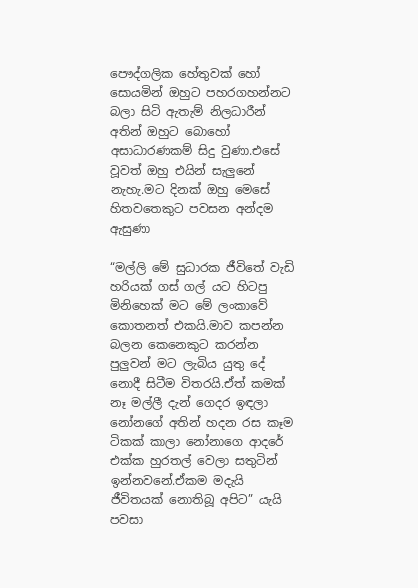පෞද්ගලික හේතුවක් හෝ සොයමින් ඔහුට පහරගහන්නට බලා සිටි ඇතැම් නිලධාරීන් අතින් ඔහුට බොහෝ අසාධාරණකම් සිදු වුණා.එසේ වූවත් ඔහු එයින් සැලුනේ නැහැ.මට දිනක් ඔහු මෙසේ හිතවතෙකුට පවසන අන්දම ඇසුණා

“මල්ලි මේ සුධාරක ජීවිතේ වැඩි හරියක් ගස් ගල් යට හිටපු මිනිහෙක් මට මේ ලංකාවේ කොතනත් එකයි.මාව කපන්න බලන කෙනෙකුට කරන්න පුලුවන් මට ලැබිය යුතු දේ නොදී සිටීම විතරයි.ඒත් කමක් නෑ මල්ලී දැන් ගෙදර ඉඳලා නෝනගේ අතින් හදන රස කෑම ටිකක් කාලා නෝනාගෙ ආදරේ එක්ක හුරතල් වෙලා සතුටින් ඉන්නවනේ.ඒකම මදැයි ජීවිතයක් නොතිබූ අපිට” යැයි පවසා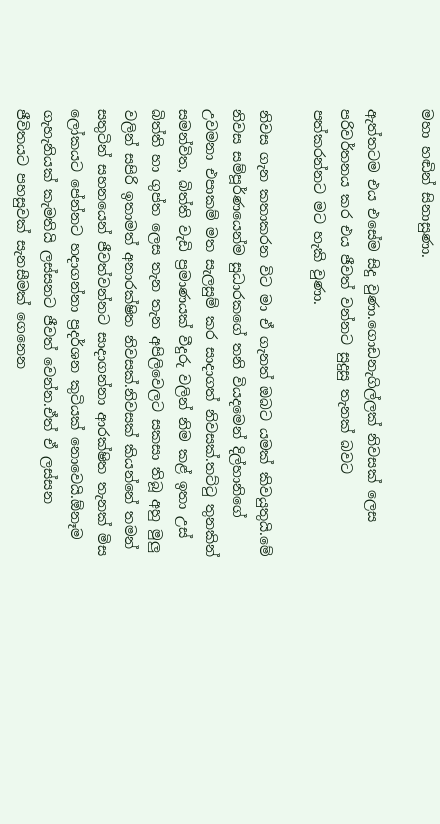මහා හඬින් සිනාසුණා.

ඇත්තටම එය එසේම සිදු වුණා.ගොඩනැගිල්ලක් නිවසක් ලෙස පරිවර්තනය කර එය ජීවත් වන්නට සුදුසු තැනක් බවට පත්කරන්නට මට හැකි වුණා.

නිවස ගැන කතාකරන විට මා ඒ ගැනත් ඔබට යමක් කිවයුතුයි.මේ නිවස සම්පූර්ණයෙන්ම සුධාරකගේ තනි වියදමෙන් දිල්හානිගේ උවමනා එපාකම් මත සැලසුම් කර සාදාගත් නිවසක්.තට්ටු තුනකින් සමන්විත, බිත්ති වැඩි ප්‍රමාණයක් වීදුරු වලින් නිම කළ් ඉතා උස් බිත්ති හා ගුප්ත ලෙස තැන තැන අපිලිවෙලට සකසා තිබූ අහු මුලු වලින් සපිරි ඉතාමත් අනාරක්ෂිත නිවසක්.නිවසක් කියන්නේ තමන් සතුටින් සහනයෙන් ජීවත්වන්නට සාදාගන්නා ආරක්ෂිත තැනක් මිස ලෝකයට පේන්නට හදාගන්නා ප්‍රදර්ශන කුටියක් නොවෙයි.ඕනෑම ගැහැනියක් කැමතියි ලස්සනට ජීවත් වෙන්න.ඒත් ඒ ලස්සන ජීවිතයට පහසුවක් සැනසීමක් ගෙනෙන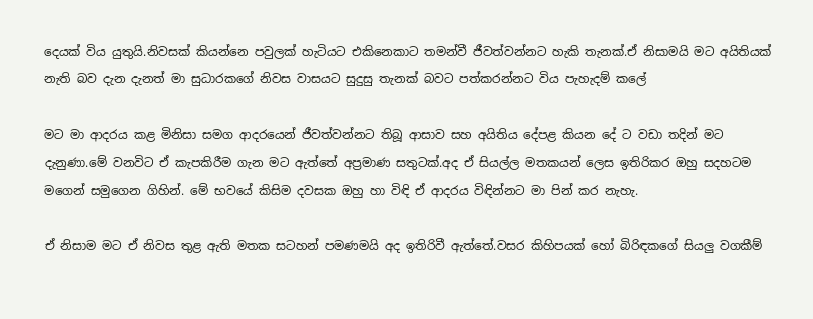දෙයක් විය යුතුයි.නිවසක් කියන්නෙ පවුලක් හැටියට එකිනෙකාට තමන්වී ජීවත්වන්නට හැකි තැනක්.ඒ නිසාමයි මට අයිතියක් නැති බව දැන දැනත් මා සුධාරකගේ නිවස වාසයට සුදුසු තැනක් බවට පත්කරන්නට විය පැහැදම් කලේ

මට මා ආදරය කළ මිනිසා සමග ආදරයෙන් ජීවත්වන්නට තිබූ ආසාව සහ අයිතිය දේපළ කියන දේ ට වඩා තදින් මට දැනුණා.මේ වනවිට ඒ කැපකිරීම ගැන මට ඇත්තේ අප්‍රමාණ සතුටක්.අද ඒ සියල්ල මතකයන් ලෙස ඉතිරිකර ඔහු සදහටම මගෙන් සමුගෙන ගිහින්. මේ භවයේ කිසිම දවසක ඔහු හා විඳි ඒ ආදරය විඳින්නට මා පින් කර නැහැ.

ඒ නිසාම මට ඒ නිවස තුළ ඇති මතක සටහන් පමණමයි අද ඉතිරිවී ඇත්තේ.වසර කිහිපයක් හෝ බිරිඳකගේ සියලු වගකීම්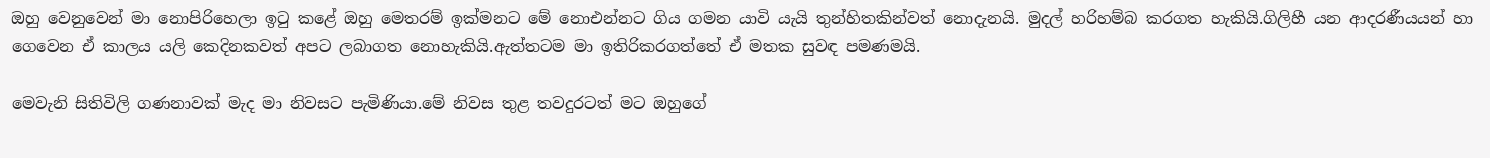ඔහු වෙනුවෙන් මා නොපිරිහෙලා ඉටු කළේ ඔහු මෙතරම් ඉක්මනට මේ නොඑන්නට ගිය ගමන යාවි යැයි තුන්හිතකින්වත් නොදැනයි. මුදල් හරිහම්බ කරගත හැකියි.ගිලිහී යන ආදරණීයයන් හා ගෙවෙන ඒ කාලය යලි කෙදිනකවත් අපට ලබාගත නොහැකියි.ඇත්තටම මා ඉතිරිකරගත්තේ ඒ මතක සුවඳ පමණමයි.

මෙවැනි සිතිවිලි ගණනාවක් මැද මා නිවසට පැමිණියා.මේ නිවස තුළ තවදුරටත් මට ඔහුගේ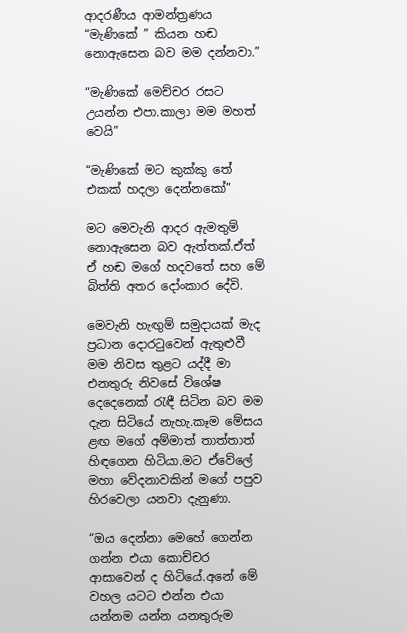ආදරණීය ආමන්ත්‍රණය “මැණිකේ ” කියන හඬ නොඇසෙන බව මම දන්නවා.”

“මැණිකේ මෙච්චර රසට උයන්න එපා.කාලා මම මහත් වෙයි”

“මැණිකේ මට කුක්කු තේ එකක් හදලා දෙන්නකෝ”

මට මෙවැනි ආදර ඇමතුම් නොඇසෙන බව ඇත්තක්.ඒත් ඒ හඬ මගේ හදවතේ සහ මේ බිත්ති අතර දෝංකාර දේවි.

මෙවැනි හැඟුම් සමුදායක් මැද ප්‍රධාන දොරටුවෙන් ඇතුළුවී මම නිවස තුළට යද්දී මා එනතුරු නිවසේ විශේෂ දෙදෙනෙක් රැඳී සිටින බව මම දැන සිටියේ නැහැ.කෑම මේසය ළඟ මගේ අම්මාත් තාත්තාත් හිඳගෙන හිටියා.මට ඒවේලේ මහා වේදනාවකින් මගේ පපුව හිරවෙලා යනවා දැනුණා.

“ඔය දෙන්නා මෙහේ ගෙන්න ගන්න එයා කොච්චර ආසාවෙන් ද හිටියේ.අනේ මේ වහල යටට එන්න එයා යන්නම යන්න යනතුරුම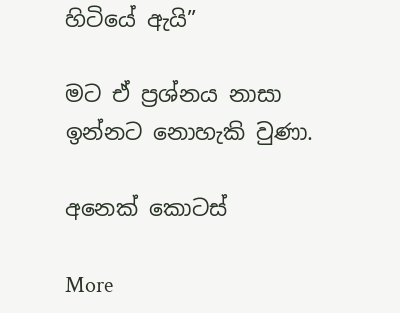හිටියේ ඇයි”

මට ඒ ප්‍රශ්නය නාසා ඉන්නට නොහැකි වුණා.

අනෙක් කොටස්

More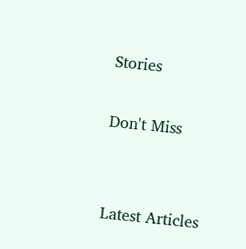Stories

Don't Miss


Latest Articles